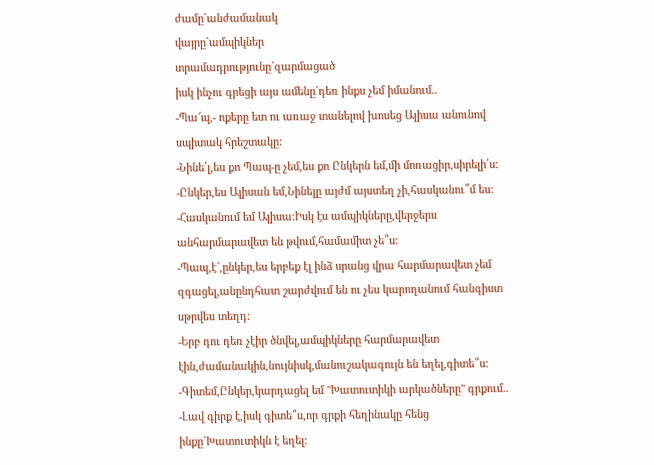ժամը`անժամանակ
վայրը`ամպիկներ
տրամադրությունը`զարմացած
իսկ ինչու գրեցի այս ամենը`դեռ ինքս չեմ իմանում..
-Պա՜պ,- ոքերը ետ ու առաջ տանելով խոսեց Ալիսա անունով սպիտակ հրեշտակը:
-Նինե՛լ,ես քո Պապ-ը չեմ,ես քո Ընկերն եմ,մի մոռացիր,սիրելի՛ս:
-Ընկեր,ես Ալիսան եմ,Նինելը այժմ այստեղ չի,հասկանու՞մ ես:
-Հասկանում եմ Ալիսա:Իսկ էս ամպիկները,վերջերս անհարմարավետ են թվում,համամիտ չե՞ս:
-Պապ,է՜,ընկեր,ես երբեք էլ ինձ սրանց վրա հարմարավետ չեմ զգացել,անընդհատ շարժվում են ու չես կարողանում հանգիստ սթրվես տեղդ:
-Երբ դու դեռ չէիր ծնվել,ամպիկները հարմարավետ էին,ժամանակին,նույնիսկ,մանուշակագույն են եղել,գիտե՞ս:
-Գիտեմ,Ընկեր,կարդացել եմ "Խատուտիկի արկածները" գրքում..
-Լավ գիրք է,իսկ գիտե՞ս,որ գրքի հեղինակը հենց ինքը`Խատուտիկն է եղել: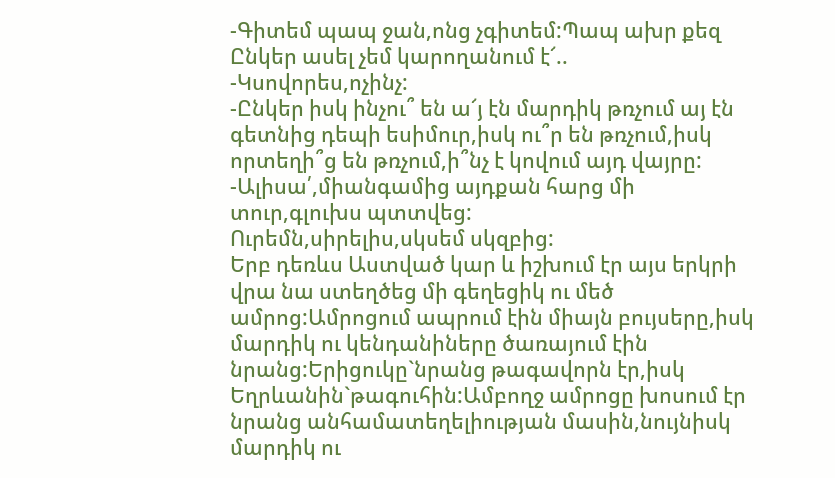-Գիտեմ պապ ջան,ոնց չգիտեմ:Պապ ախր քեզ Ընկեր ասել չեմ կարողանում է՜..
-Կսովորես,ոչինչ:
-Ընկեր իսկ ինչու՞ են ա՜յ էն մարդիկ թռչում այ էն գետնից դեպի եսիմուր,իսկ ու՞ր են թռչում,իսկ որտեղի՞ց են թռչում,ի՞նչ է կովում այդ վայրը:
-Ալիսա՛,միանգամից այդքան հարց մի տուր,գլուխս պտտվեց:
Ուրեմն,սիրելիս,սկսեմ սկզբից:
Երբ դեռևս Աստված կար և իշխում էր այս երկրի վրա նա ստեղծեց մի գեղեցիկ ու մեծ ամրոց:Ամրոցում ապրում էին միայն բույսերը,իսկ մարդիկ ու կենդանիները ծառայում էին նրանց:Երիցուկը`նրանց թագավորն էր,իսկ Եղրևանին`թագուհին:Ամբողջ ամրոցը խոսում էր նրանց անհամատեղելիության մասին,նույնիսկ մարդիկ ու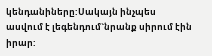կենդանիները:Սակայն ինչպես ասվում է լեգենդում`նրանք սիրում էին իրար: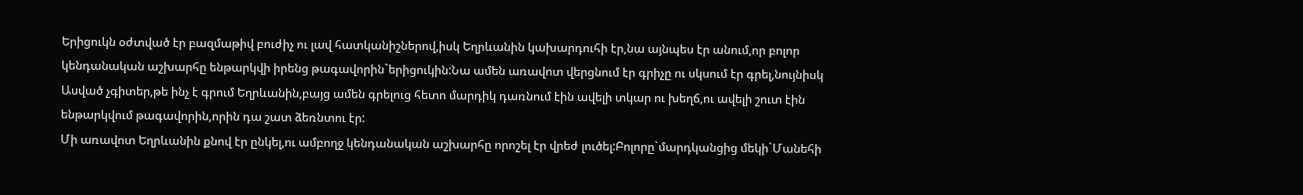Երիցուկն օժտված էր բազմաթիվ բուժիչ ու լավ հատկանիշներով,իսկ Եղրևանին կախարդուհի էր,նա այնպես էր անում,որ բոլոր կենդանական աշխարհը ենթարկվի իրենց թագավորին`երիցուկին:Նա ամեն առավոտ վերցնում էր գրիչը ու սկսում էր գրել,նույնիսկ Ասված չգիտեր,թե ինչ է գրում Եղրևանին,բայց ամեն գրելուց հետո մարդիկ դառնում էին ավելի տկար ու խեղճ,ու ավելի շուտ էին ենթարկվում թագավորին,որին դա շատ ձեռնտու էր:
Մի առավոտ Եղրևանին քնով էր ընկել,ու ամբողջ կենդանական աշխարհը որոշել էր վրեժ լուծել:Բոլորը`մարդկանցից մեկի`Մանեհի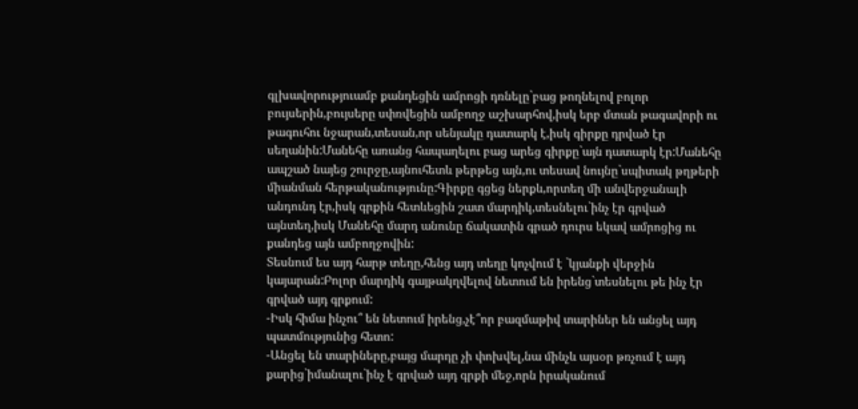գլխավորություամբ քանդեցին ամրոցի դռնելը`բաց թողնելով բոլոր բույսերին,բույսերը սփռվեցին ամբողջ աշխարհով,իսկ երբ մտան թագավորի ու թագուհու նջարան,տեսան,որ սենյակը դատարկ է,իսկ գիրքը դրված էր սեղանին:Մանեհը առանց հապաղելու բաց արեց գիրքը`այն դատարկ էր:Մանեհը ապշած նայեց շուրջը,այնուհետև թերթեց այն,ու տեսավ նույնը`սպիտակ թղթերի միանման հերթականությունը:Գիրքը գցեց ներքև,որտեղ մի անվերջանալի անդունդ էր,իսկ գրքին հետևեցին շատ մարդիկ,տեսնելու`ինչ էր գրված այնտեղ,իսկ Մանեհը մարդ անունը ճակատին գրած դուրս եկավ ամրոցից ու քանդեց այն ամբողջովին:
Տեսնում ես այդ հարթ տեղը,հենց այդ տեղը կոչվում է `կյանքի վերջին կայարան:Բոլոր մարդիկ գայթակղվելով նետում են իրենց`տեսնելու թե ինչ էր գրված այդ գրքում:
-Իսկ հիմա ինչու՞ են նետում իրենց,չէ՞որ բազմաթիվ տարիներ են անցել այդ պատմությունից հետո:
-Անցել են տարիները,բայց մարդը չի փոխվել,նա մինչև այսօր թռչում է այդ քարից`իմանալու`ինչ է գրված այդ գրքի մեջ,որն իրականում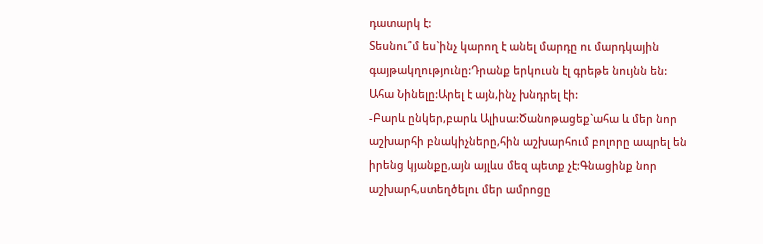դատարկ է:
Տեսնու՞մ ես`ինչ կարող է անել մարդը ու մարդկային գայթակղությունը:Դրանք երկուսն էլ գրեթե նույնն են:
Ահա Նինելը:Արել է այն,ինչ խնդրել էի:
-Բարև ընկեր,բարև Ալիսա:Ծանոթացեք`ահա և մեր նոր աշխարհի բնակիչները,հին աշխարհում բոլորը ապրել են իրենց կյանքը,այն այլևս մեզ պետք չէ:Գնացինք նոր աշխարհ,ստեղծելու մեր ամրոցը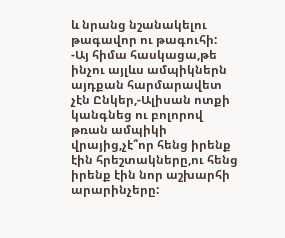և նրանց նշանակելու թագավոր ու թագուհի:
-Այ հիմա հասկացա,թե ինչու այլևս ամպիկներն այդքան հարմարավետ չէն Ընկեր,-Ալիսան ոտքի կանգնեց ու բոլորով թռան ամպիկի վրայից,չէ՞որ հենց իրենք էին հրեշտակները,ու հենց իրենք էին նոր աշխարհի արարինչերը: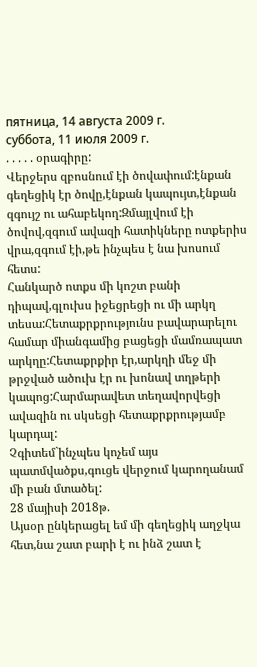пятница, 14 августа 2009 г.
суббота, 11 июля 2009 г.
. . . . . օրագիրը:
Վերջերս զբոսնում էի ծովափում:էնքան գեղեցիկ էր ծովը,էնքան կապույտ,էնքան զգույշ ու ահաբեկող:Զմայլվում էի ծովով,զգում ավազի հատիկները ոտքերիս վրա,զգում էի,թե ինչպես է նա խոսում հետս:
Հանկարծ ոտքս մի կոշտ բանի դիպավ,գլուխս իջեցրեցի ու մի արկղ տեսա:Հետաքրքրությունս բավարարելու համար միանգամից բացեցի մամռապատ արկղը:Հետաքրքիր էր,արկղի մեջ մի թրջված ածուխ էր ու խոնավ տղթերի կապոց:Հարմարավետ տեղավորվեցի ավազին ու սկսեցի հետաքրքրությամբ կարդալ:
Չգիտեմ`ինչպես կոչեմ այս պատմվածքս,գուցե վերջում կարողանամ մի բան մտածել:
28 մայիսի 2018թ.
Այսօր ընկերացել եմ մի գեղեցիկ աղջկա հետ,նա շատ բարի է ու ինձ շատ է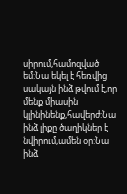սիրում,համոզված եմ:Նա եկել է հեռվից սակայն ինձ թվում է,որ մենք միասին կլինինենք,հավերժ:Նա ինձ լիքը ծաղիկներ է նվիրում,ամեն օր:Նա ինձ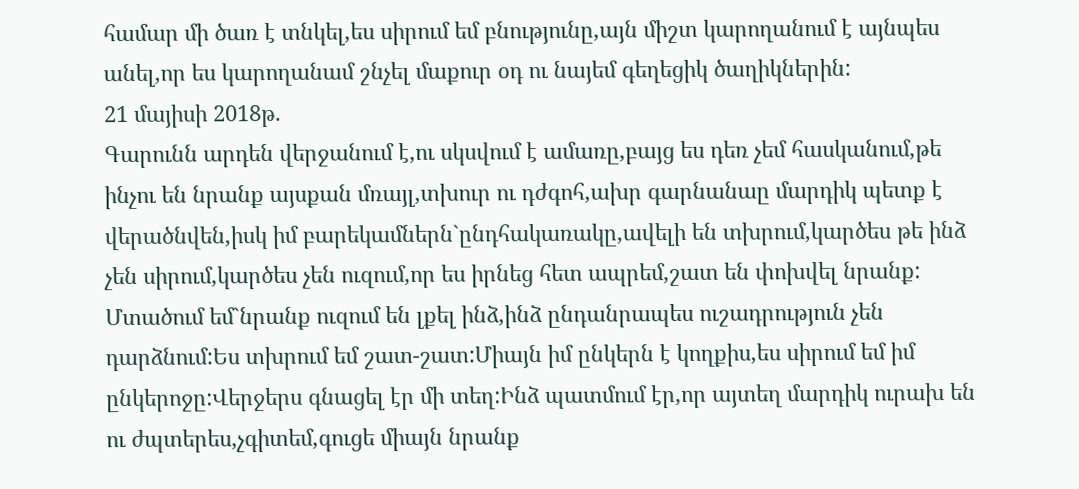համար մի ծառ է տնկել,ես սիրում եմ բնությունը,այն միշտ կարողանում է այնպես անել,որ ես կարողանամ շնչել մաքուր օդ ու նայեմ գեղեցիկ ծաղիկներին:
21 մայիսի 2018թ.
Գարունն արդեն վերջանում է,ու սկսվում է ամառը,բայց ես դեռ չեմ հասկանում,թե ինչու են նրանք այսքան մռայլ,տխուր ու դժգոհ,ախր գարնանաը մարդիկ պետք է վերածնվեն,իսկ իմ բարեկամներն`ընդհակառակը,ավելի են տխրում,կարծես թե ինձ չեն սիրում,կարծես չեն ուզում,որ ես իրնեց հետ ապրեմ,շատ են փոխվել նրանք:
Մտածում եմ`նրանք ուզում են լքել ինձ,ինձ ընդանրապես ուշադրություն չեն դարձնում:Ես տխրում եմ շատ-շատ:Միայն իմ ընկերն է կողքիս,ես սիրում եմ իմ ընկերոջը:Վերջերս գնացել էր մի տեղ:Ինձ պատմում էր,որ այտեղ մարդիկ ուրախ են ու ժպտերես,չգիտեմ,գուցե միայն նրանք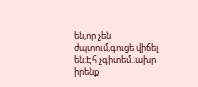են,որ չեն ժպտում,գուցե վիճել են:Էհ չգիտեմ..ախր իրենք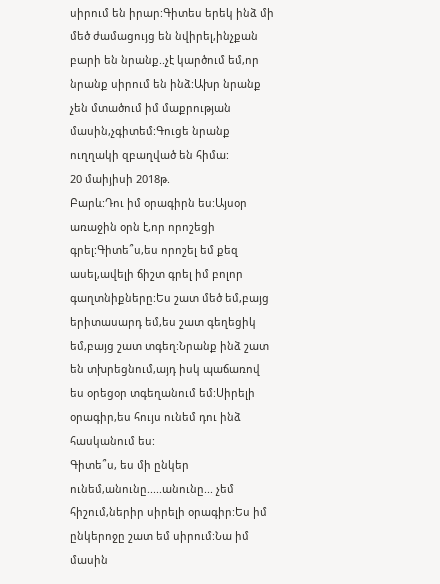սիրում են իրար:Գիտես երեկ ինձ մի մեծ ժամացույց են նվիրել,ինչքան բարի են նրանք..չէ կարծում եմ,որ նրանք սիրում են ինձ:Ախր նրանք չեն մտածում իմ մաքրության մասին,չգիտեմ:Գուցե նրանք ուղղակի զբաղված են հիմա:
20 մաիյիսի 2018թ.
Բարև:Դու իմ օրագիրն ես:Այսօր առաջին օրն է,որ որոշեցի գրել:Գիտե՞ս,ես որոշել եմ քեզ ասել,ավելի ճիշտ գրել իմ բոլոր գաղտնիքները:Ես շատ մեծ եմ,բայց երիտասարդ եմ,ես շատ գեղեցիկ եմ,բայց շատ տգեղ:Նրանք ինձ շատ են տխրեցնում,այդ իսկ պաճառով ես օրեցօր տգեղանում եմ:Սիրելի օրագիր,ես հույս ունեմ դու ինձ հասկանում ես:
Գիտե՞ս, ես մի ընկեր ունեմ,անունը.....անունը... չեմ հիշում,ներիր սիրելի օրագիր:Ես իմ ընկերոջը շատ եմ սիրում:Նա իմ մասին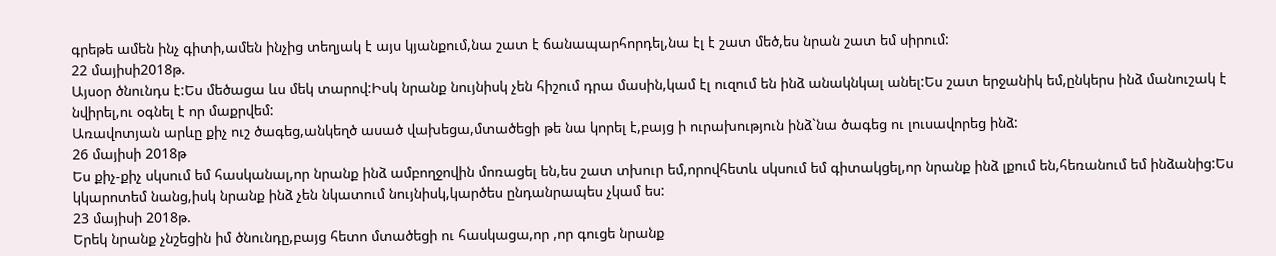գրեթե ամեն ինչ գիտի,ամեն ինչից տեղյակ է այս կյանքում,նա շատ է ճանապարհորդել,նա էլ է շատ մեծ,ես նրան շատ եմ սիրում:
22 մայիսի2018թ.
Այսօր ծնունդս է:Ես մեծացա ևս մեկ տարով:Իսկ նրանք նույնիսկ չեն հիշում դրա մասին,կամ էլ ուզում են ինձ անակնկալ անել:Ես շատ երջանիկ եմ,ընկերս ինձ մանուշակ է նվիրել,ու օգնել է որ մաքրվեմ:
Առավոտյան արևը քիչ ուշ ծագեց,անկեղծ ասած վախեցա,մտածեցի թե նա կորել է,բայց ի ուրախություն ինձ`նա ծագեց ու լուսավորեց ինձ:
26 մայիսի 2018թ
Ես քիչ-քիչ սկսում եմ հասկանալ,որ նրանք ինձ ամբողջովին մոռացել են,ես շատ տխուր եմ,որովհետև սկսում եմ գիտակցել,որ նրանք ինձ լքում են,հեռանում եմ ինձանից:Ես կկարոտեմ նանց,իսկ նրանք ինձ չեն նկատում նույնիսկ,կարծես ընդանրապես չկամ ես:
23 մայիսի 2018թ.
Երեկ նրանք չնշեցին իմ ծնունդը,բայց հետո մտածեցի ու հասկացա,որ ,որ գուցե նրանք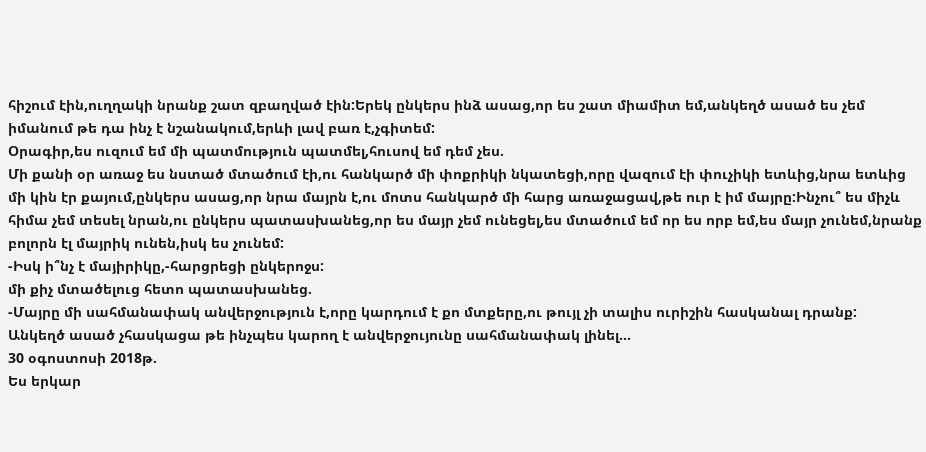հիշում էին,ուղղակի նրանք շատ զբաղված էին:Երեկ ընկերս ինձ ասաց,որ ես շատ միամիտ եմ,անկեղծ ասած ես չեմ իմանում թե դա ինչ է նշանակում,երևի լավ բառ է,չգիտեմ:
Օրագիր,ես ուզում եմ մի պատմություն պատմել,հուսով եմ դեմ չես.
Մի քանի օր առաջ ես նստած մտածում էի,ու հանկարծ մի փոքրիկի նկատեցի,որը վազում էի փուչիկի ետևից,նրա ետևից մի կին էր քայում,ընկերս ասաց,որ նրա մայրն է,ու մոտս հանկարծ մի հարց առաջացավ,թե ուր է իմ մայրը:Ինչու՞ ես միչև հիմա չեմ տեսել նրան,ու ընկերս պատասխանեց,որ ես մայր չեմ ունեցել,ես մտածում եմ որ ես որբ եմ,ես մայր չունեմ,նրանք բոլորն էլ մայրիկ ունեն,իսկ ես չունեմ:
-Իսկ ի՞նչ է մայիրիկը,-հարցրեցի ընկերոջս:
մի քիչ մտածելուց հետո պատասխանեց.
-Մայրը մի սահմանափակ անվերջություն է,որը կարդում է քո մտքերը,ու թույլ չի տալիս ուրիշին հասկանալ դրանք:
Անկեղծ ասած չհասկացա թե ինչպես կարող է անվերջույունը սահմանափակ լինել...
30 օգոստոսի 2018թ.
Ես երկար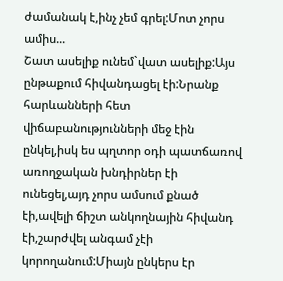ժամանակ է,ինչ չեմ գրել:Մոտ չորս ամիս...
Շատ ասելիք ունեմ`վատ ասելիք:Այս ընթաքում հիվանդացել էի:Նրանք հարևանների հետ վիճաբանությունների մեջ էին ընկել,իսկ ես պղտոր օդի պատճառով առողջական խնդիրներ էի ունեցել,այդ չորս ամսում քնած էի,ավելի ճիշտ անկողնային հիվանդ էի,շարժվել անգամ չէի կորողանում:Միայն ընկերս էր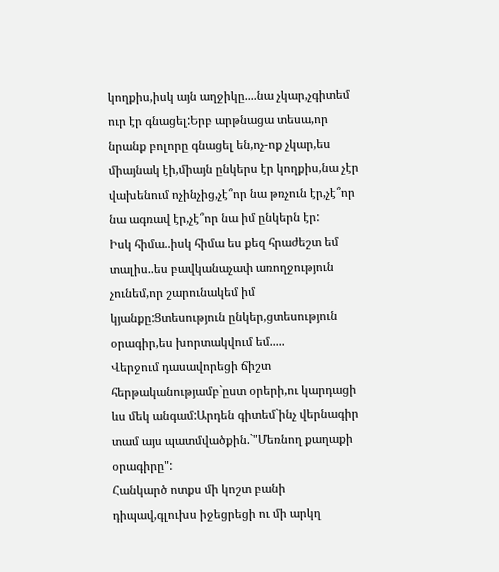կողքիս,իսկ այն աղջիկը....նա չկար,չգիտեմ ուր էր գնացել:Երբ արթնացա տեսա,որ նրանք բոլորը գնացել են,ոչ-ոք չկար,ես միայնակ էի,միայն ընկերս էր կողքիս,նա չէր վախենում ոչինչից,չէ՞որ նա թռչուն էր,չէ՞որ նա ագռավ էր,չէ՞որ նա իմ ընկերն էր:
Իսկ հիմա..իսկ հիմա ես քեզ հրաժեշտ եմ տալիս..ես բավկանաչափ առողջություն չունեմ,որ շարունակեմ իմ կյանքը:Ցտեսություն ընկեր,ցտեսություն օրագիր,ես խորտակվում եմ.....
Վերջում դասավորեցի ճիշտ հերթականությամբ`ըստ օրերի,ու կարդացի ևս մեկ անգամ:Արդեն գիտեմ`ինչ վերնագիր տամ այս պատմվածքին.`"Մեռնող քաղաքի օրագիրը":
Հանկարծ ոտքս մի կոշտ բանի դիպավ,գլուխս իջեցրեցի ու մի արկղ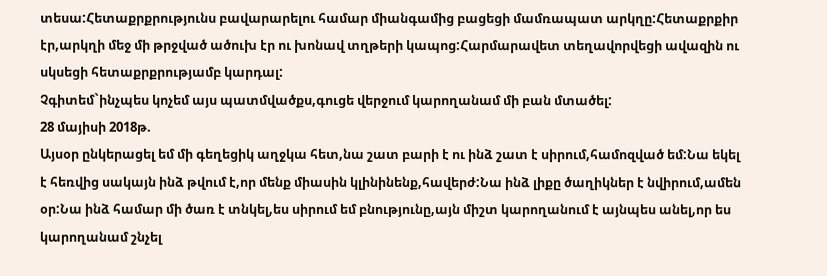տեսա:Հետաքրքրությունս բավարարելու համար միանգամից բացեցի մամռապատ արկղը:Հետաքրքիր էր,արկղի մեջ մի թրջված ածուխ էր ու խոնավ տղթերի կապոց:Հարմարավետ տեղավորվեցի ավազին ու սկսեցի հետաքրքրությամբ կարդալ:
Չգիտեմ`ինչպես կոչեմ այս պատմվածքս,գուցե վերջում կարողանամ մի բան մտածել:
28 մայիսի 2018թ.
Այսօր ընկերացել եմ մի գեղեցիկ աղջկա հետ,նա շատ բարի է ու ինձ շատ է սիրում,համոզված եմ:Նա եկել է հեռվից սակայն ինձ թվում է,որ մենք միասին կլինինենք,հավերժ:Նա ինձ լիքը ծաղիկներ է նվիրում,ամեն օր:Նա ինձ համար մի ծառ է տնկել,ես սիրում եմ բնությունը,այն միշտ կարողանում է այնպես անել,որ ես կարողանամ շնչել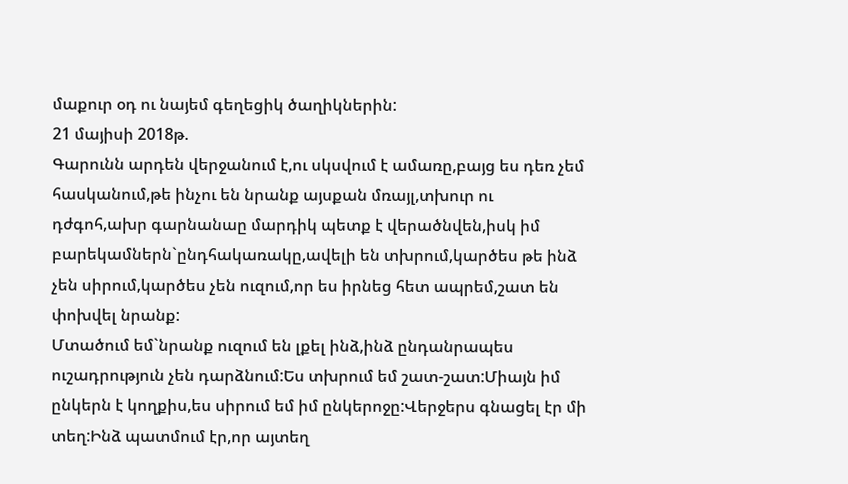մաքուր օդ ու նայեմ գեղեցիկ ծաղիկներին:
21 մայիսի 2018թ.
Գարունն արդեն վերջանում է,ու սկսվում է ամառը,բայց ես դեռ չեմ հասկանում,թե ինչու են նրանք այսքան մռայլ,տխուր ու դժգոհ,ախր գարնանաը մարդիկ պետք է վերածնվեն,իսկ իմ բարեկամներն`ընդհակառակը,ավելի են տխրում,կարծես թե ինձ չեն սիրում,կարծես չեն ուզում,որ ես իրնեց հետ ապրեմ,շատ են փոխվել նրանք:
Մտածում եմ`նրանք ուզում են լքել ինձ,ինձ ընդանրապես ուշադրություն չեն դարձնում:Ես տխրում եմ շատ-շատ:Միայն իմ ընկերն է կողքիս,ես սիրում եմ իմ ընկերոջը:Վերջերս գնացել էր մի տեղ:Ինձ պատմում էր,որ այտեղ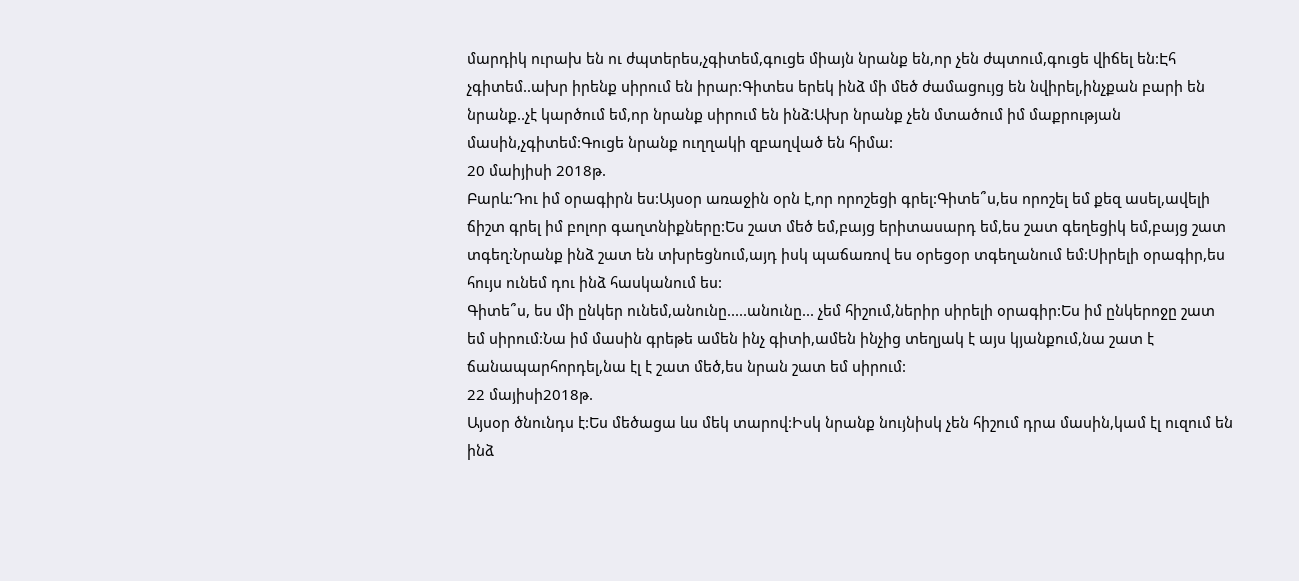մարդիկ ուրախ են ու ժպտերես,չգիտեմ,գուցե միայն նրանք են,որ չեն ժպտում,գուցե վիճել են:Էհ չգիտեմ..ախր իրենք սիրում են իրար:Գիտես երեկ ինձ մի մեծ ժամացույց են նվիրել,ինչքան բարի են նրանք..չէ կարծում եմ,որ նրանք սիրում են ինձ:Ախր նրանք չեն մտածում իմ մաքրության մասին,չգիտեմ:Գուցե նրանք ուղղակի զբաղված են հիմա:
20 մաիյիսի 2018թ.
Բարև:Դու իմ օրագիրն ես:Այսօր առաջին օրն է,որ որոշեցի գրել:Գիտե՞ս,ես որոշել եմ քեզ ասել,ավելի ճիշտ գրել իմ բոլոր գաղտնիքները:Ես շատ մեծ եմ,բայց երիտասարդ եմ,ես շատ գեղեցիկ եմ,բայց շատ տգեղ:Նրանք ինձ շատ են տխրեցնում,այդ իսկ պաճառով ես օրեցօր տգեղանում եմ:Սիրելի օրագիր,ես հույս ունեմ դու ինձ հասկանում ես:
Գիտե՞ս, ես մի ընկեր ունեմ,անունը.....անունը... չեմ հիշում,ներիր սիրելի օրագիր:Ես իմ ընկերոջը շատ եմ սիրում:Նա իմ մասին գրեթե ամեն ինչ գիտի,ամեն ինչից տեղյակ է այս կյանքում,նա շատ է ճանապարհորդել,նա էլ է շատ մեծ,ես նրան շատ եմ սիրում:
22 մայիսի2018թ.
Այսօր ծնունդս է:Ես մեծացա ևս մեկ տարով:Իսկ նրանք նույնիսկ չեն հիշում դրա մասին,կամ էլ ուզում են ինձ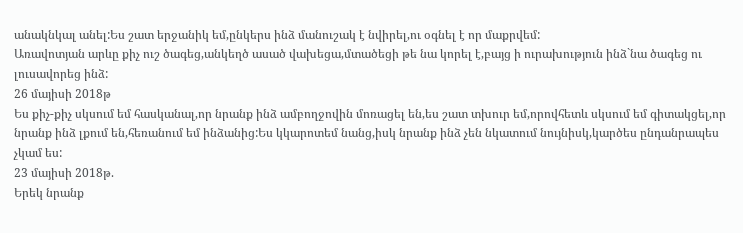անակնկալ անել:Ես շատ երջանիկ եմ,ընկերս ինձ մանուշակ է նվիրել,ու օգնել է որ մաքրվեմ:
Առավոտյան արևը քիչ ուշ ծագեց,անկեղծ ասած վախեցա,մտածեցի թե նա կորել է,բայց ի ուրախություն ինձ`նա ծագեց ու լուսավորեց ինձ:
26 մայիսի 2018թ
Ես քիչ-քիչ սկսում եմ հասկանալ,որ նրանք ինձ ամբողջովին մոռացել են,ես շատ տխուր եմ,որովհետև սկսում եմ գիտակցել,որ նրանք ինձ լքում են,հեռանում եմ ինձանից:Ես կկարոտեմ նանց,իսկ նրանք ինձ չեն նկատում նույնիսկ,կարծես ընդանրապես չկամ ես:
23 մայիսի 2018թ.
Երեկ նրանք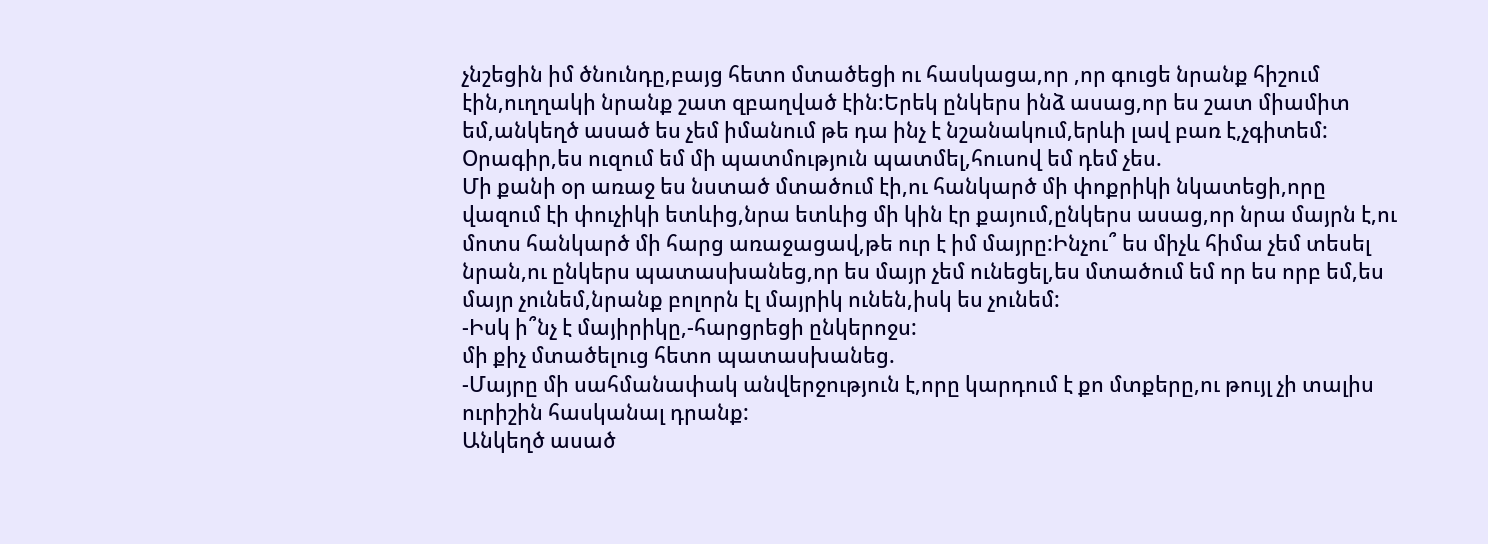չնշեցին իմ ծնունդը,բայց հետո մտածեցի ու հասկացա,որ ,որ գուցե նրանք հիշում էին,ուղղակի նրանք շատ զբաղված էին:Երեկ ընկերս ինձ ասաց,որ ես շատ միամիտ եմ,անկեղծ ասած ես չեմ իմանում թե դա ինչ է նշանակում,երևի լավ բառ է,չգիտեմ:
Օրագիր,ես ուզում եմ մի պատմություն պատմել,հուսով եմ դեմ չես.
Մի քանի օր առաջ ես նստած մտածում էի,ու հանկարծ մի փոքրիկի նկատեցի,որը վազում էի փուչիկի ետևից,նրա ետևից մի կին էր քայում,ընկերս ասաց,որ նրա մայրն է,ու մոտս հանկարծ մի հարց առաջացավ,թե ուր է իմ մայրը:Ինչու՞ ես միչև հիմա չեմ տեսել նրան,ու ընկերս պատասխանեց,որ ես մայր չեմ ունեցել,ես մտածում եմ որ ես որբ եմ,ես մայր չունեմ,նրանք բոլորն էլ մայրիկ ունեն,իսկ ես չունեմ:
-Իսկ ի՞նչ է մայիրիկը,-հարցրեցի ընկերոջս:
մի քիչ մտածելուց հետո պատասխանեց.
-Մայրը մի սահմանափակ անվերջություն է,որը կարդում է քո մտքերը,ու թույլ չի տալիս ուրիշին հասկանալ դրանք:
Անկեղծ ասած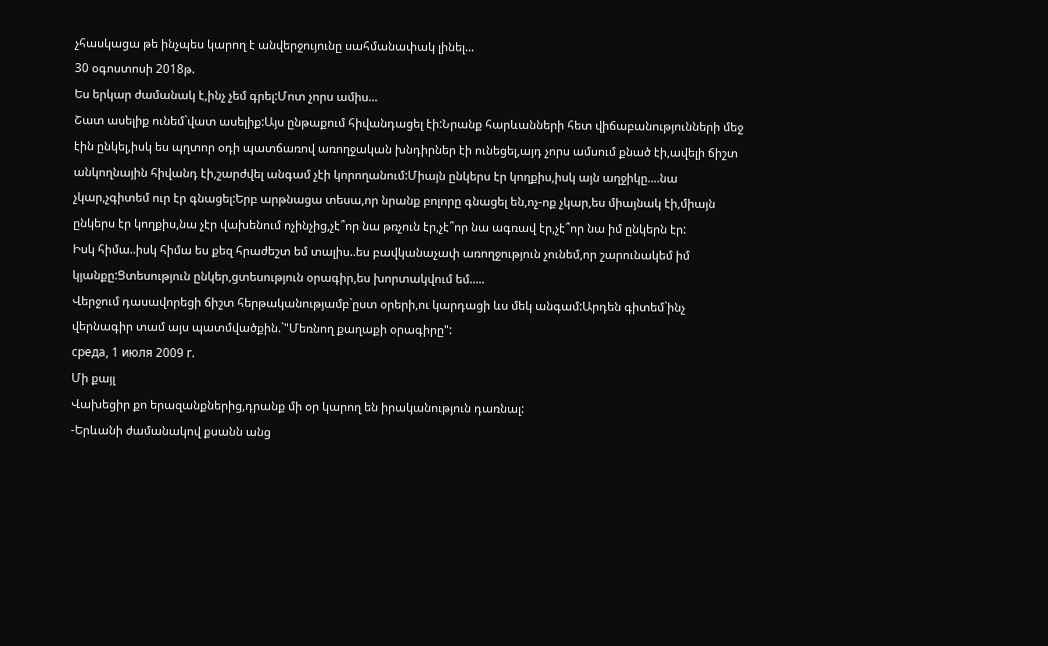չհասկացա թե ինչպես կարող է անվերջույունը սահմանափակ լինել...
30 օգոստոսի 2018թ.
Ես երկար ժամանակ է,ինչ չեմ գրել:Մոտ չորս ամիս...
Շատ ասելիք ունեմ`վատ ասելիք:Այս ընթաքում հիվանդացել էի:Նրանք հարևանների հետ վիճաբանությունների մեջ էին ընկել,իսկ ես պղտոր օդի պատճառով առողջական խնդիրներ էի ունեցել,այդ չորս ամսում քնած էի,ավելի ճիշտ անկողնային հիվանդ էի,շարժվել անգամ չէի կորողանում:Միայն ընկերս էր կողքիս,իսկ այն աղջիկը....նա չկար,չգիտեմ ուր էր գնացել:Երբ արթնացա տեսա,որ նրանք բոլորը գնացել են,ոչ-ոք չկար,ես միայնակ էի,միայն ընկերս էր կողքիս,նա չէր վախենում ոչինչից,չէ՞որ նա թռչուն էր,չէ՞որ նա ագռավ էր,չէ՞որ նա իմ ընկերն էր:
Իսկ հիմա..իսկ հիմա ես քեզ հրաժեշտ եմ տալիս..ես բավկանաչափ առողջություն չունեմ,որ շարունակեմ իմ կյանքը:Ցտեսություն ընկեր,ցտեսություն օրագիր,ես խորտակվում եմ.....
Վերջում դասավորեցի ճիշտ հերթականությամբ`ըստ օրերի,ու կարդացի ևս մեկ անգամ:Արդեն գիտեմ`ինչ վերնագիր տամ այս պատմվածքին.`"Մեռնող քաղաքի օրագիրը":
среда, 1 июля 2009 г.
Մի քայլ
Վախեցիր քո երազանքներից,դրանք մի օր կարող են իրականություն դառնալ:
-Երևանի ժամանակով քսանն անց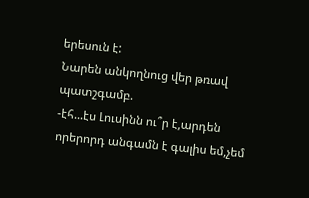երեսուն է:
Նարեն անկողնուց վեր թռավ պատշգամբ.
-էհ...էս Լուսինն ու՞ր է,արդեն որերորդ անգամն է գալիս եմ,չեմ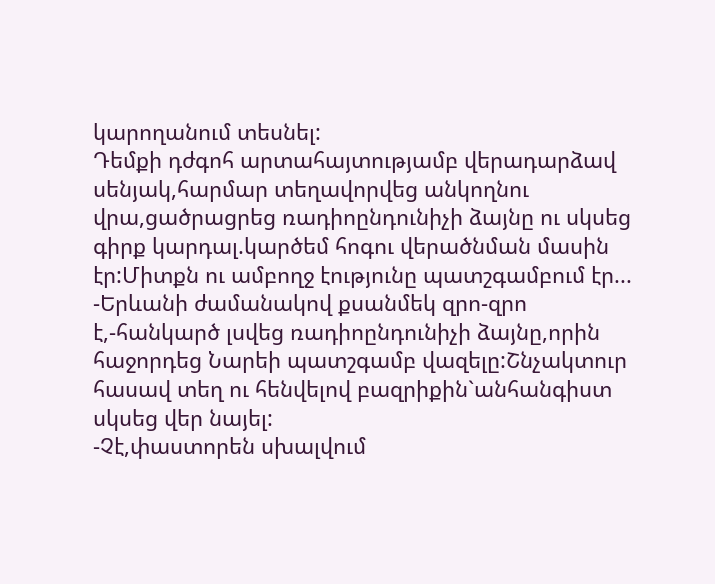կարողանում տեսնել:
Դեմքի դժգոհ արտահայտությամբ վերադարձավ սենյակ,հարմար տեղավորվեց անկողնու վրա,ցածրացրեց ռադիոընդունիչի ձայնը ու սկսեց գիրք կարդալ.կարծեմ հոգու վերածնման մասին էր:Միտքն ու ամբողջ էությունը պատշգամբում էր...
-Երևանի ժամանակով քսանմեկ զրո-զրո է,-հանկարծ լսվեց ռադիոընդունիչի ձայնը,որին հաջորդեց Նարեի պատշգամբ վազելը:Շնչակտուր հասավ տեղ ու հենվելով բազրիքին`անհանգիստ սկսեց վեր նայել:
-Չէ,փաստորեն սխալվում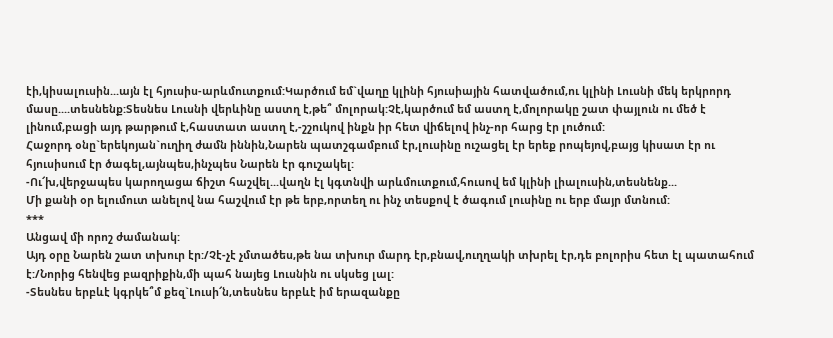էի,կիսալուսին...այն էլ հյուսիս-արևմուտքում:Կարծում եմ`վաղը կլինի հյուսիային հատվածում,ու կլինի Լուսնի մեկ երկրորդ մասը....տեսնենք:Տեսնես Լուսնի վերևինը աստղ է,թե՞ մոլորակ:Չէ,կարծում եմ աստղ է,մոլորակը շատ փայլուն ու մեծ է լինում,բացի այդ թարթում է,հաստատ աստղ է,-շշուկով ինքն իր հետ վիճելով ինչ-որ հարց էր լուծում:
Հաջորդ օնը`երեկոյան`ուղիղ ժամն իննին,Նարեն պատշգամբում էր,լուսինը ուշացել էր երեք րոպեյով,բայց կիսատ էր ու հյուսիսում էր ծագել,այնպես,ինչպես Նարեն էր գուշակել:
-Ու՜խ,վերջապես կարողացա ճիշտ հաշվել...վաղն էլ կգտնվի արևմուտքում,հուսով եմ կլինի լիալուսին,տեսնենք...
Մի քանի օր ելումուտ անելով նա հաշվում էր թե երբ,որտեղ ու ինչ տեսքով է ծագում լուսինը ու երբ մայր մտնում:
***
Անցավ մի որոշ ժամանակ:
Այդ օրը Նարեն շատ տխուր էր:/Չէ-չէ չմտածես,թե նա տխուր մարդ էր,բնավ,ուղղակի տխրել էր,դե բոլորիս հետ էլ պատահում է:/Նորից հենվեց բազրիքին,մի պահ նայեց Լուսնին ու սկսեց լալ:
-Տեսնես երբևէ կգրկե՞մ քեզ`Լուսի՜ն,տեսնես երբևէ իմ երազանքը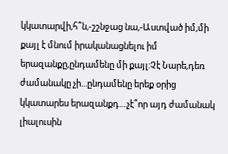կկատարվի,հ՞ն,-շշնջաց նա,-Աստված իմ,մի քայլ է մնում իրականացնելու իմ երազանքը,ընդամենը մի քայլ:Չէ Նարե,դեռ ժամանակը չի...ընդամենը երեք օրից կկատարես երազանքդ....չէ՞որ այդ ժամանակ լիալուսին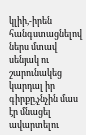կլիի,-իրեն հանգստացնելով ներս մտավ սենյակ ու շարունակեց կարդալ իր գիրքը,չնչին մաս էր մնացել ավարտելու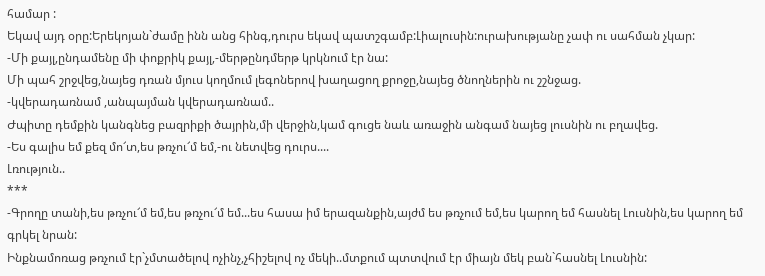համար :
Եկավ այդ օրը:Երեկոյան`ժամը ինն անց հինգ,դուրս եկավ պատշգամբ:Լիալուսին:ուրախությանը չափ ու սահման չկար:
-Մի քայլ,ընդամենը մի փոքրիկ քայլ,-մերթընդմերթ կրկնում էր նա:
Մի պահ շրջվեց,նայեց դռան մյուս կողմում լեգոներով խաղացող քրոջը,նայեց ծնողներին ու շշնջաց.
-կվերադառնամ ,անպայման կվերադառնամ..
Ժպիտը դեմքին կանգնեց բազրիքի ծայրին,մի վերջին,կամ գուցե նաև առաջին անգամ նայեց լուսնին ու բղավեց.
-Ես գալիս եմ քեզ մո՜տ,ես թռչու՜մ եմ,-ու նետվեց դուրս....
Լռություն..
***
-Գրողը տանի,ես թռչու՜մ եմ,ես թռչու՜մ եմ...ես հասա իմ երազանքին,այժմ ես թռչում եմ,ես կարող եմ հասնել Լուսնին,ես կարող եմ գրկել նրան:
Ինքնամոռաց թռչում էր`չմտածելով ոչինչ,չհիշելով ոչ մեկի..մտքում պտտվում էր միայն մեկ բան`հասնել Լուսնին: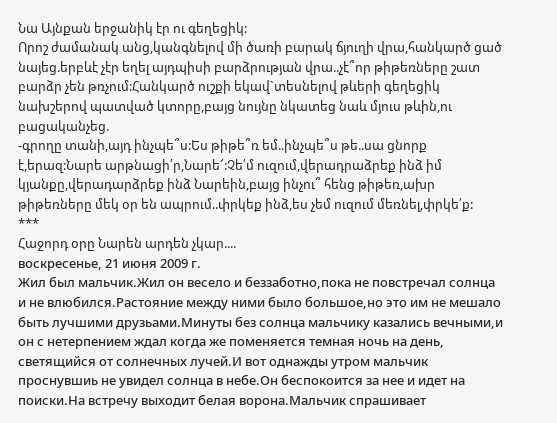Նա Այնքան երջանիկ էր ու գեղեցիկ:
Որոշ ժամանակ անց,կանգնելով մի ծառի բարակ ճյուղի վրա,հանկարծ ցած նայեց.երբևէ չէր եղել այդպիսի բարձրության վրա..չէ՞որ թիթեռները շատ բարձր չեն թռչում:Հանկարծ ուշքի եկավ`տեսնելով թևերի գեղեցիկ նախշերով պատված կտորը,բայց նույնը նկատեց նաև մյուս թևին,ու բացականչեց.
-գրողը տանի,այդ ինչպե՞ս:Ես թիթե՞ռ եմ..ինչպե՞ս թե..սա ցնորք է,երազ:Նարե արթնացի՛ր,Նարե՜:Չե՛մ ուզում,վերադրաձրեք ինձ իմ կյանքը,վերադարձրեք ինձ Նարեին,բայց ինչու՞ հենց թիթեռ,ախր թիթեռները մեկ օր են ապրում..փրկեք ինձ,ես չեմ ուզում մեռնել,փրկե՛ք:
***
Հաջորդ օրը Նարեն արդեն չկար....
воскресенье, 21 июня 2009 г.
Жил был мальчик.Жил он весело и беззаботно,пока не повстречал солнца и не влюбился.Растояние между ними было большое,но это им не мешало быть лучшими друзьами.Минуты без солнца мальчику казались вечными,и он с нетерпением ждал когда же поменяется темная ночь на день, светящийся от солнечных лучей.И вот однажды утром мальчик проснувшиь не увидел солнца в небе.Он беспокоится за нее и идет на поиски.На встречу выходит белая ворона.Мальчик спрашивает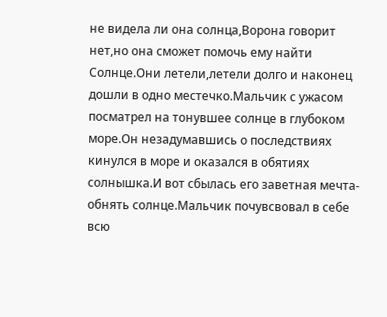не видела ли она солнца,Ворона говорит нет,но она сможет помочь ему найти Солнце.Они летели,летели долго и наконец дошли в одно местечко.Мальчик с ужасом посматрел на тонувшее солнце в глубоком море.Он незадумавшись о последствиях кинулся в море и оказался в обятиях солнышка.И вот сбылась его заветная мечта-обнять солнце.Мальчик почувсвовал в себе всю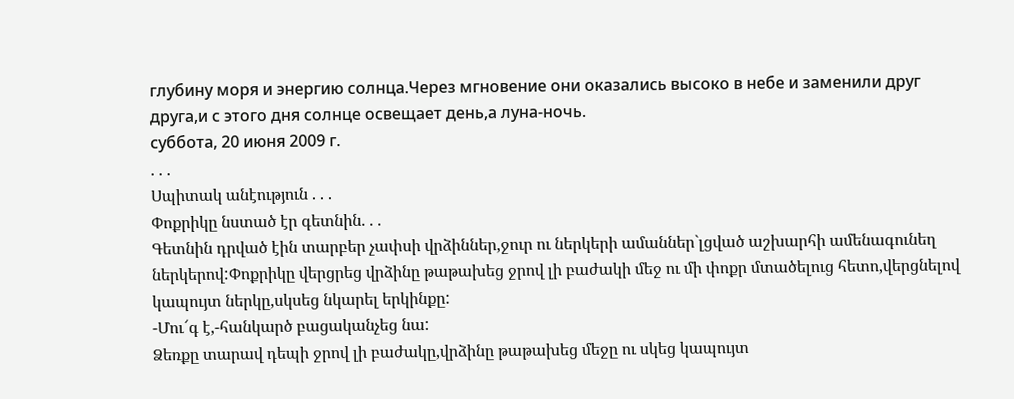глубину моря и энергию солнца.Через мгновение они оказались высоко в небе и заменили друг друга,и с этого дня солнце освещает день,а луна-ночь.
суббота, 20 июня 2009 г.
. . .
Սպիտակ անէություն . . .
Փոքրիկը նստած էր գետնին. . .
Գետնին դրված էին տարբեր չափսի վրձիններ,ջուր ու ներկերի ամաններ`լցված աշխարհի ամենագունեղ ներկերով:Փոքրիկը վերցրեց վրձինը թաթախեց ջրով լի բաժակի մեջ ու մի փոքր մտածելուց հետո,վերցնելով կապույտ ներկը,սկսեց նկարել երկինքը:
-Մու՜գ է,-հանկարծ բացականչեց նա:
Ձեռքը տարավ դեպի ջրով լի բաժակը,վրձինը թաթախեց մեջը ու սկեց կապույտ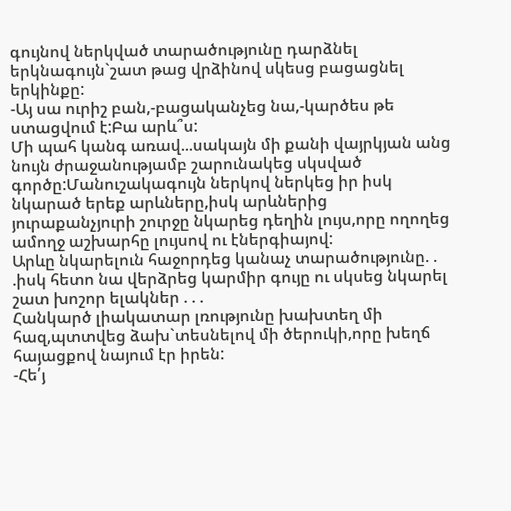գույնով ներկված տարածությունը դարձնել երկնագույն`շատ թաց վրձինով սկեսց բացացնել երկինքը:
-Այ սա ուրիշ բան,-բացականչեց նա,-կարծես թե ստացվում է:Բա արև՞ս:
Մի պահ կանգ առավ...սակայն մի քանի վայրկյան անց նույն ժրաջանությամբ շարունակեց սկսված գործը:Մանուշակագույն ներկով ներկեց իր իսկ նկարած երեք արևները,իսկ արևներից յուրաքանչյուրի շուրջը նկարեց դեղին լույս,որը ողողեց ամողջ աշխարհը լույսով ու էներգիայով:
Արևը նկարելուն հաջորդեց կանաչ տարածությունը. . .իսկ հետո նա վերձրեց կարմիր գույը ու սկսեց նկարել շատ խոշոր ելակներ . . .
Հանկարծ լիակատար լռությունը խախտեղ մի հազ,պտտվեց ձախ`տեսնելով մի ծերուկի,որը խեղճ հայացքով նայում էր իրեն:
-Հե՛յ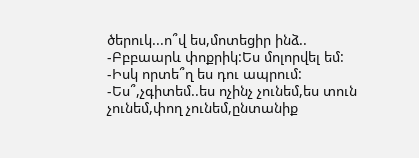ծերուկ...ո՞վ ես,մոտեցիր ինձ..
-Բբբաարև փոքրիկ:Ես մոլորվել եմ:
-Իսկ որտե՞ղ ես դու ապրում:
-Ես՞,չգիտեմ..ես ոչինչ չունեմ,ես տուն չունեմ,փող չունեմ,ընտանիք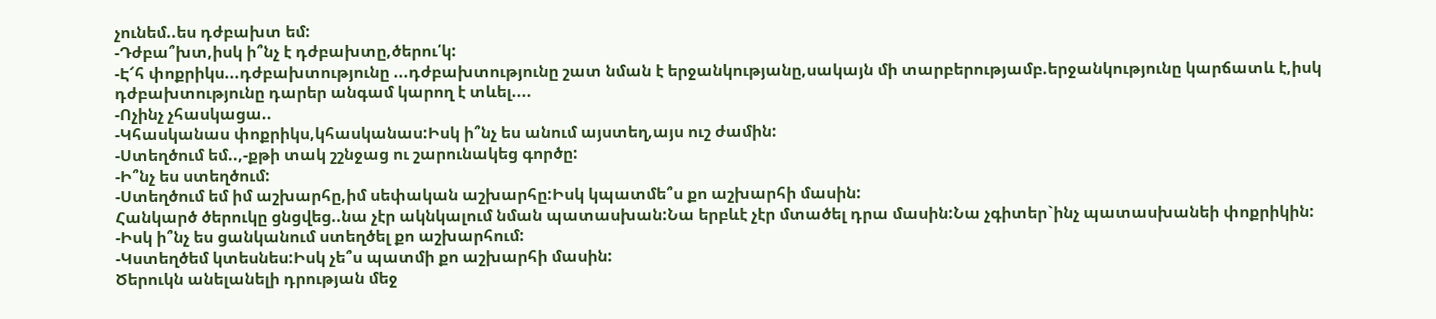չունեմ..ես դժբախտ եմ:
-Դժբա՞խտ,իսկ ի՞նչ է դժբախտը,ծերու՛կ:
-Է՜հ փոքրիկս...դժբախտությունը ...դժբախտությունը շատ նման է երջանկությանը,սակայն մի տարբերությամբ.երջանկությունը կարճատև է,իսկ դժբախտությունը դարեր անգամ կարող է տևել....
-Ոչինչ չհասկացա..
-Կհասկանաս փոքրիկս,կհասկանաս:Իսկ ի՞նչ ես անում այստեղ,այս ուշ ժամին:
-Ստեղծում եմ..,-քթի տակ շշնջաց ու շարունակեց գործը:
-Ի՞նչ ես ստեղծում:
-Ստեղծում եմ իմ աշխարհը,իմ սեփական աշխարհը:Իսկ կպատմե՞ս քո աշխարհի մասին:
Հանկարծ ծերուկը ցնցվեց..նա չէր ակնկալում նման պատասխան:Նա երբևէ չէր մտածել դրա մասին:Նա չգիտեր`ինչ պատասխանեի փոքրիկին:
-Իսկ ի՞նչ ես ցանկանում ստեղծել քո աշխարհում:
-Կստեղծեմ կտեսնես:Իսկ չե՞ս պատմի քո աշխարհի մասին:
Ծերուկն անելանելի դրության մեջ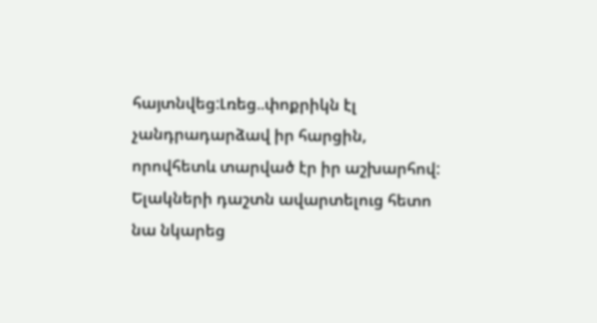հայտնվեց:Լռեց..փոքրիկն էլ չանդրադարձավ իր հարցին, որովհետև տարված էր իր աշխարհով:
Ելակների դաշտն ավարտելուց հետո նա նկարեց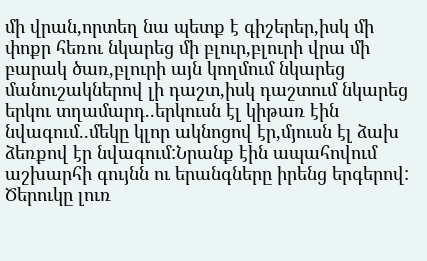մի վրան,որտեղ նա պետք է գիշերեր,իսկ մի փոքր հեռու նկարեց մի բլուր,բլուրի վրա մի բարակ ծառ,բլուրի այն կողմում նկարեց մանուշակներով լի դաշտ,իսկ դաշտում նկարեց երկու տղամարդ..երկուսն էլ կիթառ էին նվագում..մեկը կլոր ակնոցով էր,մյուսն էլ ձախ ձեռքով էր նվագում:Նրանք էին ապահովում աշխարհի գույնն ու երանգները իրենց երգերով:
Ծերուկը լուռ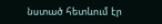նստած հետևում էր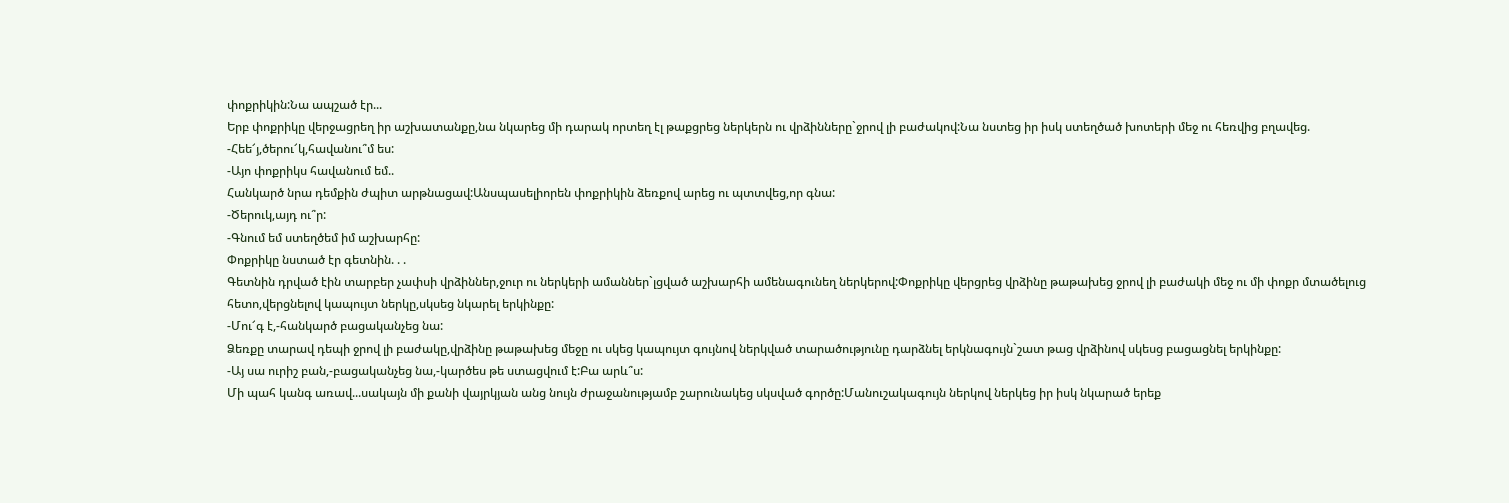փոքրիկին:Նա ապշած էր...
Երբ փոքրիկը վերջացրեղ իր աշխատանքը,նա նկարեց մի դարակ որտեղ էլ թաքցրեց ներկերն ու վրձինները`ջրով լի բաժակով:Նա նստեց իր իսկ ստեղծած խոտերի մեջ ու հեռվից բղավեց.
-Հեե՜յ,ծերու՜կ,հավանու՞մ ես:
-Այո փոքրիկս հավանում եմ..
Հանկարծ նրա դեմքին ժպիտ արթնացավ:Անսպասելիորեն փոքրիկին ձեռքով արեց ու պտտվեց,որ գնա:
-Ծերուկ,այդ ու՞ր:
-Գնում եմ ստեղծեմ իմ աշխարհը:
Փոքրիկը նստած էր գետնին. . .
Գետնին դրված էին տարբեր չափսի վրձիններ,ջուր ու ներկերի ամաններ`լցված աշխարհի ամենագունեղ ներկերով:Փոքրիկը վերցրեց վրձինը թաթախեց ջրով լի բաժակի մեջ ու մի փոքր մտածելուց հետո,վերցնելով կապույտ ներկը,սկսեց նկարել երկինքը:
-Մու՜գ է,-հանկարծ բացականչեց նա:
Ձեռքը տարավ դեպի ջրով լի բաժակը,վրձինը թաթախեց մեջը ու սկեց կապույտ գույնով ներկված տարածությունը դարձնել երկնագույն`շատ թաց վրձինով սկեսց բացացնել երկինքը:
-Այ սա ուրիշ բան,-բացականչեց նա,-կարծես թե ստացվում է:Բա արև՞ս:
Մի պահ կանգ առավ...սակայն մի քանի վայրկյան անց նույն ժրաջանությամբ շարունակեց սկսված գործը:Մանուշակագույն ներկով ներկեց իր իսկ նկարած երեք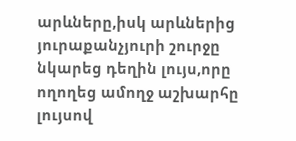արևները,իսկ արևներից յուրաքանչյուրի շուրջը նկարեց դեղին լույս,որը ողողեց ամողջ աշխարհը լույսով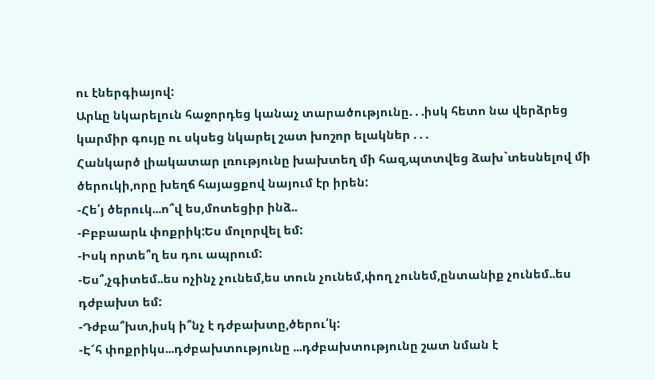ու էներգիայով:
Արևը նկարելուն հաջորդեց կանաչ տարածությունը. . .իսկ հետո նա վերձրեց կարմիր գույը ու սկսեց նկարել շատ խոշոր ելակներ . . .
Հանկարծ լիակատար լռությունը խախտեղ մի հազ,պտտվեց ձախ`տեսնելով մի ծերուկի,որը խեղճ հայացքով նայում էր իրեն:
-Հե՛յ ծերուկ...ո՞վ ես,մոտեցիր ինձ..
-Բբբաարև փոքրիկ:Ես մոլորվել եմ:
-Իսկ որտե՞ղ ես դու ապրում:
-Ես՞,չգիտեմ..ես ոչինչ չունեմ,ես տուն չունեմ,փող չունեմ,ընտանիք չունեմ..ես դժբախտ եմ:
-Դժբա՞խտ,իսկ ի՞նչ է դժբախտը,ծերու՛կ:
-Է՜հ փոքրիկս...դժբախտությունը ...դժբախտությունը շատ նման է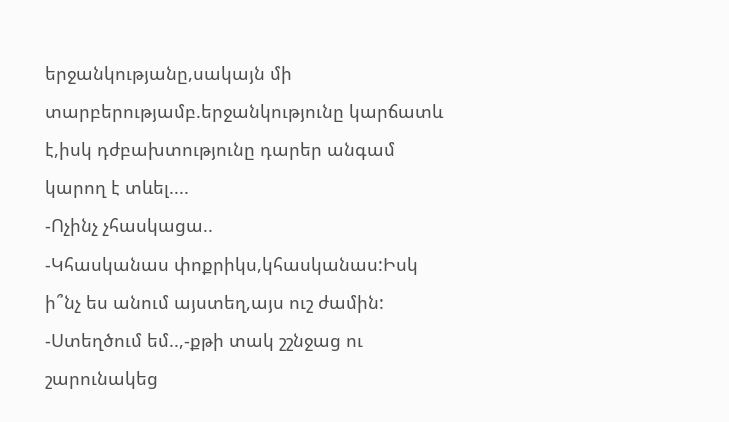երջանկությանը,սակայն մի տարբերությամբ.երջանկությունը կարճատև է,իսկ դժբախտությունը դարեր անգամ կարող է տևել....
-Ոչինչ չհասկացա..
-Կհասկանաս փոքրիկս,կհասկանաս:Իսկ ի՞նչ ես անում այստեղ,այս ուշ ժամին:
-Ստեղծում եմ..,-քթի տակ շշնջաց ու շարունակեց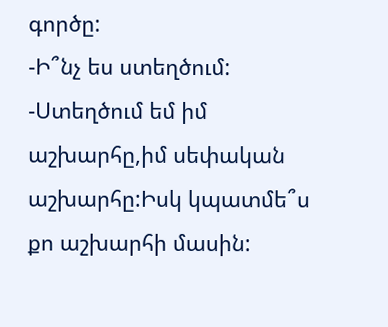գործը:
-Ի՞նչ ես ստեղծում:
-Ստեղծում եմ իմ աշխարհը,իմ սեփական աշխարհը:Իսկ կպատմե՞ս քո աշխարհի մասին: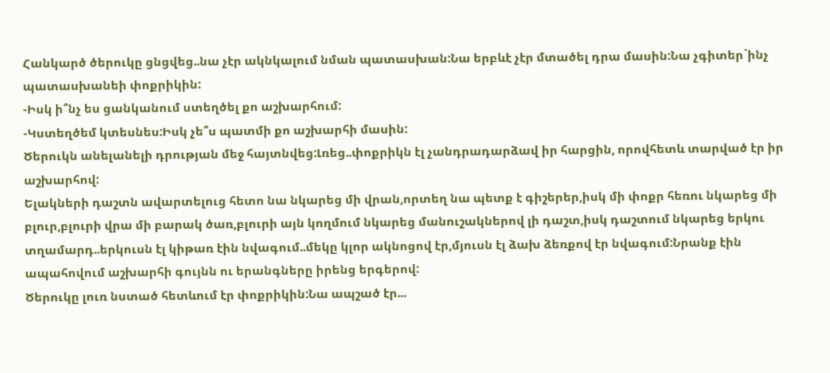Հանկարծ ծերուկը ցնցվեց..նա չէր ակնկալում նման պատասխան:Նա երբևէ չէր մտածել դրա մասին:Նա չգիտեր`ինչ պատասխանեի փոքրիկին:
-Իսկ ի՞նչ ես ցանկանում ստեղծել քո աշխարհում:
-Կստեղծեմ կտեսնես:Իսկ չե՞ս պատմի քո աշխարհի մասին:
Ծերուկն անելանելի դրության մեջ հայտնվեց:Լռեց..փոքրիկն էլ չանդրադարձավ իր հարցին, որովհետև տարված էր իր աշխարհով:
Ելակների դաշտն ավարտելուց հետո նա նկարեց մի վրան,որտեղ նա պետք է գիշերեր,իսկ մի փոքր հեռու նկարեց մի բլուր,բլուրի վրա մի բարակ ծառ,բլուրի այն կողմում նկարեց մանուշակներով լի դաշտ,իսկ դաշտում նկարեց երկու տղամարդ..երկուսն էլ կիթառ էին նվագում..մեկը կլոր ակնոցով էր,մյուսն էլ ձախ ձեռքով էր նվագում:Նրանք էին ապահովում աշխարհի գույնն ու երանգները իրենց երգերով:
Ծերուկը լուռ նստած հետևում էր փոքրիկին:Նա ապշած էր...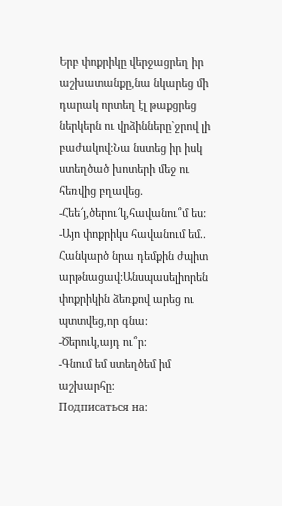Երբ փոքրիկը վերջացրեղ իր աշխատանքը,նա նկարեց մի դարակ որտեղ էլ թաքցրեց ներկերն ու վրձինները`ջրով լի բաժակով:Նա նստեց իր իսկ ստեղծած խոտերի մեջ ու հեռվից բղավեց.
-Հեե՜յ,ծերու՜կ,հավանու՞մ ես:
-Այո փոքրիկս հավանում եմ..
Հանկարծ նրա դեմքին ժպիտ արթնացավ:Անսպասելիորեն փոքրիկին ձեռքով արեց ու պտտվեց,որ գնա:
-Ծերուկ,այդ ու՞ր:
-Գնում եմ ստեղծեմ իմ աշխարհը:
Подписаться на: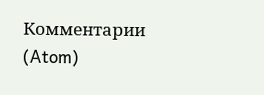Комментарии (Atom)